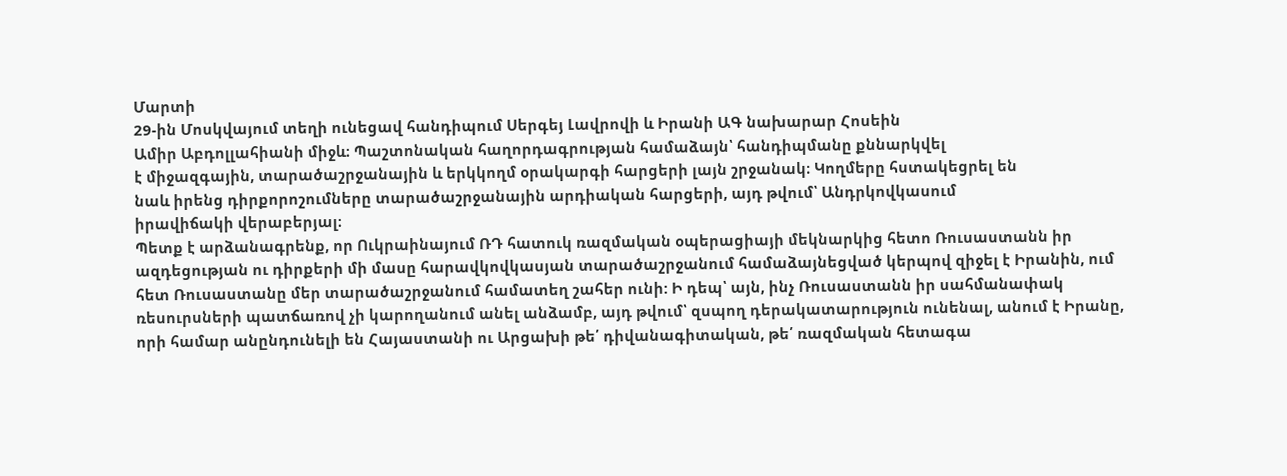Մարտի
29-ին Մոսկվայում տեղի ունեցավ հանդիպում Սերգեյ Լավրովի և Իրանի ԱԳ նախարար Հոսեին
Ամիր Աբդոլլահիանի միջև։ Պաշտոնական հաղորդագրության համաձայն՝ հանդիպմանը քննարկվել
է միջազգային, տարածաշրջանային և երկկողմ օրակարգի հարցերի լայն շրջանակ։ Կողմերը հստակեցրել են
նաև իրենց դիրքորոշումները տարածաշրջանային արդիական հարցերի, այդ թվում՝ Անդրկովկասում
իրավիճակի վերաբերյալ։
Պետք է արձանագրենք, որ Ուկրաինայում ՌԴ հատուկ ռազմական օպերացիայի մեկնարկից հետո Ռուսաստանն իր ազդեցության ու դիրքերի մի մասը հարավկովկասյան տարածաշրջանում համաձայնեցված կերպով զիջել է Իրանին, ում հետ Ռուսաստանը մեր տարածաշրջանում համատեղ շահեր ունի: Ի դեպ՝ այն, ինչ Ռուսաստանն իր սահմանափակ ռեսուրսների պատճառով չի կարողանում անել անձամբ, այդ թվում՝ զսպող դերակատարություն ունենալ, անում է Իրանը, որի համար անընդունելի են Հայաստանի ու Արցախի թե՛ դիվանագիտական, թե՛ ռազմական հետագա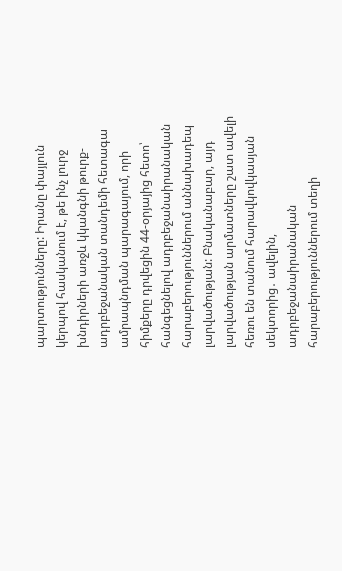պարտությունները: Իրանը փայլուն կերպով հասկանում է, թե ինչ լուրջ խնդիրների առջև կկանգնի թուրք-ադրբեջանական տանդեմի հետագա ամրապնդման պարագայում, որի հիմքերը դրվեցին 44-օրյայից հետո՝ հանգեցնելով ադրբեջանաիրանական հարաբերություններում աննախադեպ լարվածության: Բնականաբար, այդ լարվածության արմատները շատ ավելի հեռու են տանում հարավկովկասյան սեկտորից․ ավելին, ադրբեջանաիրանական հարաբերություններում տեղի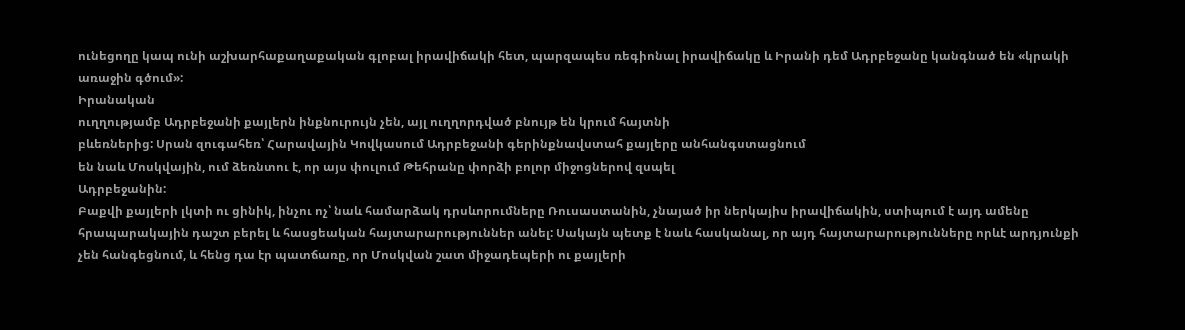ունեցողը կապ ունի աշխարհաքաղաքական գլոբալ իրավիճակի հետ, պարզապես ռեգիոնալ իրավիճակը և Իրանի դեմ Ադրբեջանը կանգնած են «կրակի առաջին գծում»:
Իրանական
ուղղությամբ Ադրբեջանի քայլերն ինքնուրույն չեն, այլ ուղղորդված բնույթ են կրում հայտնի
բևեռներից: Սրան զուգահեռ՝ Հարավային Կովկասում Ադրբեջանի գերինքնավստահ քայլերը անհանգստացնում
են նաև Մոսկվային, ում ձեռնտու է, որ այս փուլում Թեհրանը փորձի բոլոր միջոցներով զսպել
Ադրբեջանին:
Բաքվի քայլերի լկտի ու ցինիկ, ինչու ոչ՝ նաև համարձակ դրսևորումները Ռուսաստանին, չնայած իր ներկայիս իրավիճակին, ստիպում է այդ ամենը հրապարակային դաշտ բերել և հասցեական հայտարարություններ անել: Սակայն պետք է նաև հասկանալ, որ այդ հայտարարությունները որևէ արդյունքի չեն հանգեցնում, և հենց դա էր պատճառը, որ Մոսկվան շատ միջադեպերի ու քայլերի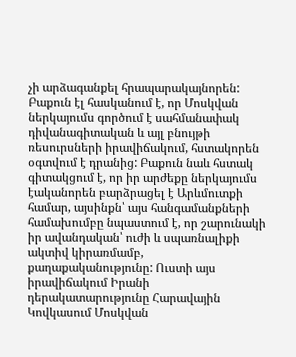չի արձագանքել հրապարակայնորեն: Բաքուն էլ հասկանում է, որ Մոսկվան ներկայումս գործում է սահմանափակ դիվանագիտական և այլ բնույթի ռեսուրսների իրավիճակում, հստակորեն օգտվում է դրանից: Բաքուն նաև հստակ գիտակցում է, որ իր արժեքը ներկայումս էականորեն բարձրացել է Արևմուտքի համար, այսինքն՝ այս հանգամանքների համախումբը նպաստում է, որ շարունակի իր ավանդական՝ ուժի և սպառնալիքի ակտիվ կիրառմամբ, քաղաքականությունը: Ուստի այս իրավիճակում Իրանի դերակատարությունը Հարավային Կովկասում Մոսկվան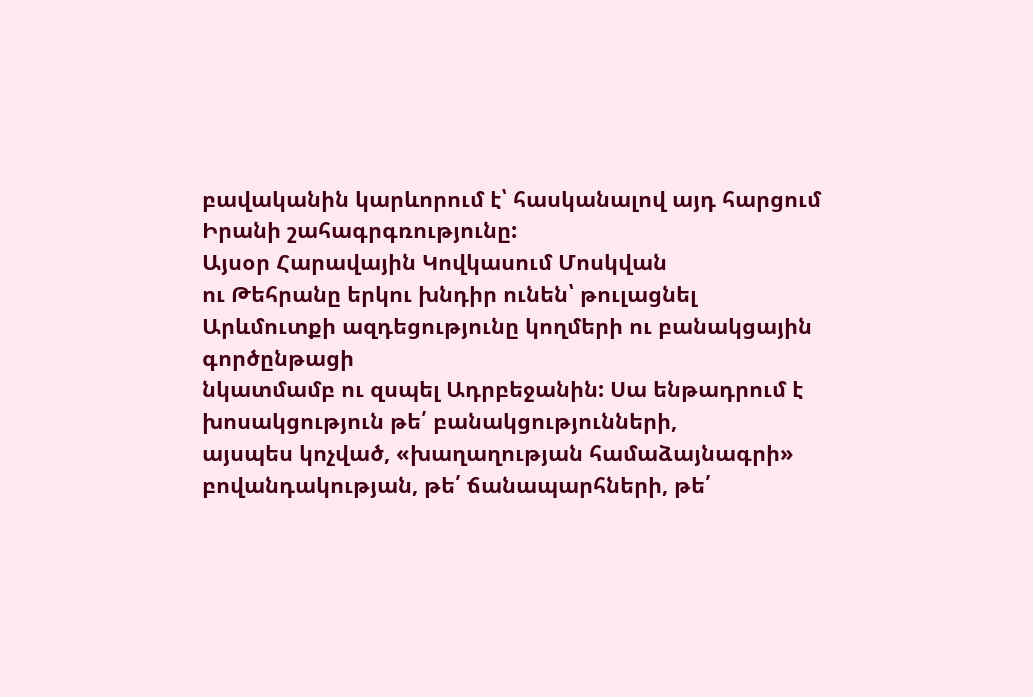բավականին կարևորում է՝ հասկանալով այդ հարցում Իրանի շահագրգռությունը:
Այսօր Հարավային Կովկասում Մոսկվան
ու Թեհրանը երկու խնդիր ունեն՝ թուլացնել Արևմուտքի ազդեցությունը կողմերի ու բանակցային գործընթացի
նկատմամբ ու զսպել Ադրբեջանին: Սա ենթադրում է խոսակցություն թե՛ բանակցությունների,
այսպես կոչված, «խաղաղության համաձայնագրի» բովանդակության, թե՛ ճանապարհների, թե՛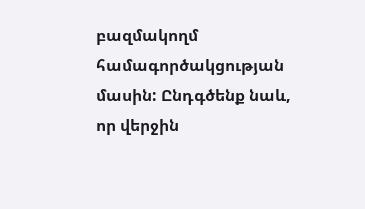բազմակողմ
համագործակցության մասին: Ընդգծենք նաև, որ վերջին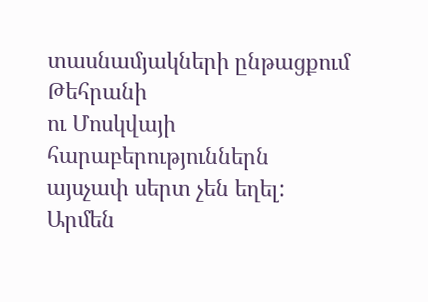տասնամյակների ընթացքում Թեհրանի
ու Մոսկվայի հարաբերություններն այսչափ սերտ չեն եղել:
Արմեն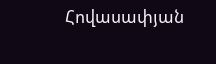Հովասափյան